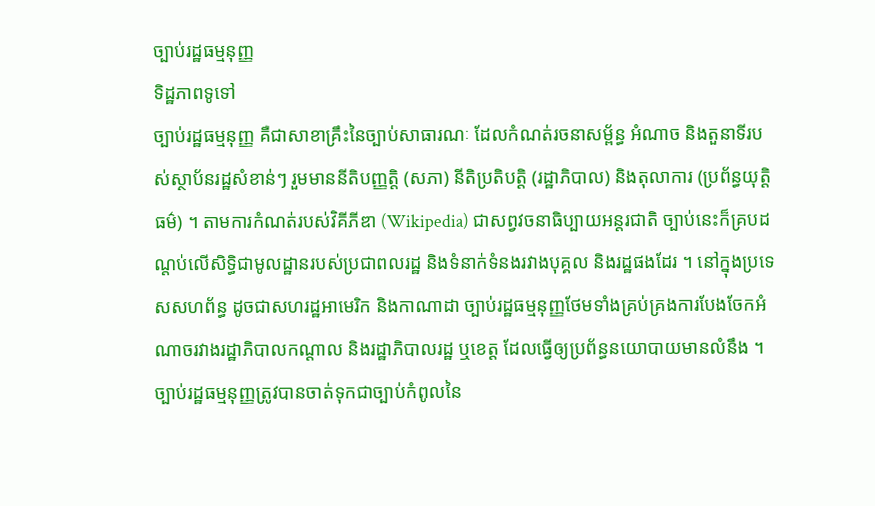ច្បាប់រដ្ឋធម្មនុញ្ញ
ទិដ្ឋភាពទូទៅ
ច្បាប់រដ្ឋធម្មនុញ្ញ គឺជាសាខាគ្រឹះនៃច្បាប់សាធារណៈ ដែលកំណត់រចនាសម្ព័ន្ធ អំណាច និងតួនាទីរបស់ស្ថាប័នរដ្ឋសំខាន់ៗ រួមមាននីតិបញ្ញត្តិ (សភា) នីតិប្រតិបត្តិ (រដ្ឋាភិបាល) និងតុលាការ (ប្រព័ន្ធយុត្តិធម៌) ។ តាមការកំណត់របស់វិគីភីឌា (Wikipedia) ជាសព្វវចនាធិប្បាយអន្តរជាតិ ច្បាប់នេះក៏គ្របដណ្តប់លើសិទ្ធិជាមូលដ្ឋានរបស់ប្រជាពលរដ្ឋ និងទំនាក់ទំនងរវាងបុគ្គល និងរដ្ឋផងដែរ ។ នៅក្នុងប្រទេសសហព័ន្ធ ដូចជាសហរដ្ឋអាមេរិក និងកាណាដា ច្បាប់រដ្ឋធម្មនុញ្ញថែមទាំងគ្រប់គ្រងការបែងចែកអំណាចរវាងរដ្ឋាភិបាលកណ្តាល និងរដ្ឋាភិបាលរដ្ឋ ឬខេត្ត ដែលធ្វើឲ្យប្រព័ន្ធនយោបាយមានលំនឹង ។
ច្បាប់រដ្ឋធម្មនុញ្ញត្រូវបានចាត់ទុកជាច្បាប់កំពូលនៃ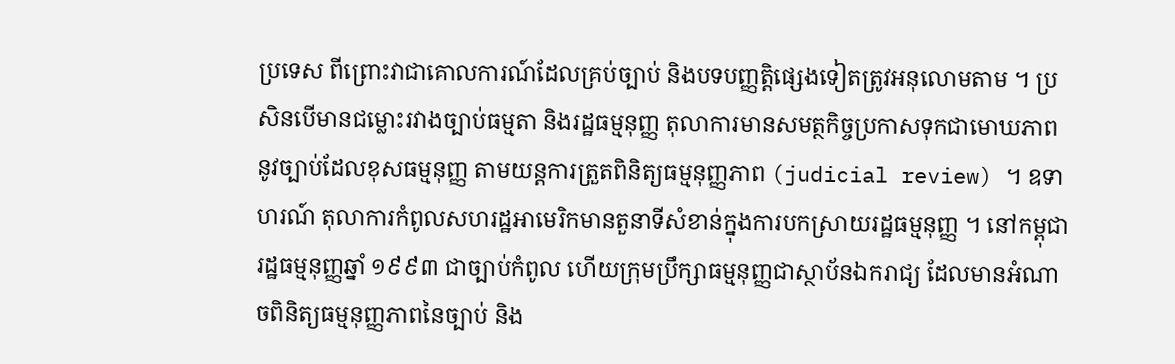ប្រទេស ពីព្រោះវាជាគោលការណ៍ដែលគ្រប់ច្បាប់ និងបទបញ្ញត្តិផ្សេងទៀតត្រូវអនុលោមតាម ។ ប្រសិនបើមានជម្លោះរវាងច្បាប់ធម្មតា និងរដ្ឋធម្មនុញ្ញ តុលាការមានសមត្ថកិច្ចប្រកាសទុកជាមោឃភាពនូវច្បាប់ដែលខុសធម្មនុញ្ញ តាមយន្តការត្រួតពិនិត្យធម្មនុញ្ញភាព (judicial review) ។ ឧទាហរណ៍ តុលាការកំពូលសហរដ្ឋអាមេរិកមានតួនាទីសំខាន់ក្នុងការបកស្រាយរដ្ឋធម្មនុញ្ញ ។ នៅកម្ពុជា រដ្ឋធម្មនុញ្ញឆ្នាំ ១៩៩៣ ជាច្បាប់កំពូល ហើយក្រុមប្រឹក្សាធម្មនុញ្ញជាស្ថាប័នឯករាជ្យ ដែលមានអំណាចពិនិត្យធម្មនុញ្ញភាពនៃច្បាប់ និង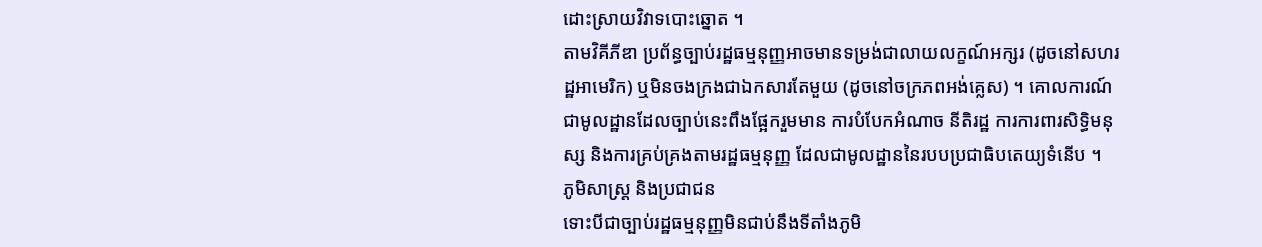ដោះស្រាយវិវាទបោះឆ្នោត ។
តាមវិគីភីឌា ប្រព័ន្ធច្បាប់រដ្ឋធម្មនុញ្ញអាចមានទម្រង់ជាលាយលក្ខណ៍អក្សរ (ដូចនៅសហរដ្ឋអាមេរិក) ឬមិនចងក្រងជាឯកសារតែមួយ (ដូចនៅចក្រភពអង់គ្លេស) ។ គោលការណ៍ជាមូលដ្ឋានដែលច្បាប់នេះពឹងផ្អែករួមមាន ការបំបែកអំណាច នីតិរដ្ឋ ការការពារសិទ្ធិមនុស្ស និងការគ្រប់គ្រងតាមរដ្ឋធម្មនុញ្ញ ដែលជាមូលដ្ឋាននៃរបបប្រជាធិបតេយ្យទំនើប ។
ភូមិសាស្ត្រ និងប្រជាជន
ទោះបីជាច្បាប់រដ្ឋធម្មនុញ្ញមិនជាប់នឹងទីតាំងភូមិ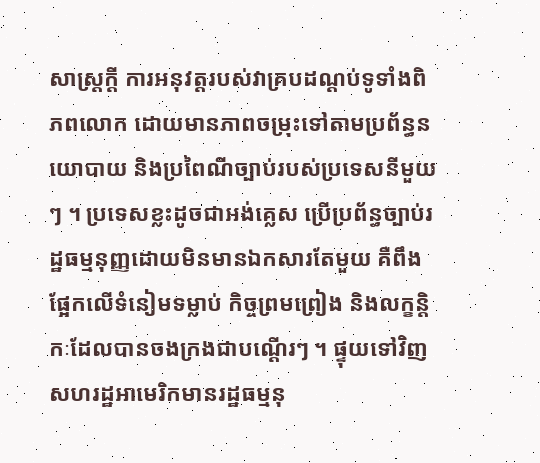សាស្ត្រក្តី ការអនុវត្តរបស់វាគ្របដណ្តប់ទូទាំងពិភពលោក ដោយមានភាពចម្រុះទៅតាមប្រព័ន្ធនយោបាយ និងប្រពៃណីច្បាប់របស់ប្រទេសនីមួយៗ ។ ប្រទេសខ្លះដូចជាអង់គ្លេស ប្រើប្រព័ន្ធច្បាប់រដ្ឋធម្មនុញ្ញដោយមិនមានឯកសារតែមួយ គឺពឹងផ្អែកលើទំនៀមទម្លាប់ កិច្ចព្រមព្រៀង និងលក្ខន្តិកៈដែលបានចងក្រងជាបណ្តើរៗ ។ ផ្ទុយទៅវិញ សហរដ្ឋអាមេរិកមានរដ្ឋធម្មនុ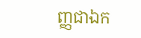ញ្ញជាឯក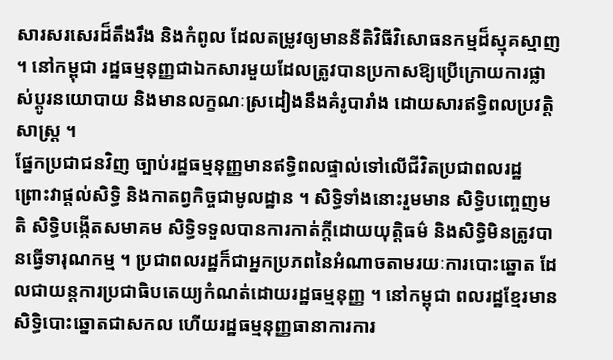សារសរសេរដ៏តឹងរឹង និងកំពូល ដែលតម្រូវឲ្យមាននីតិវិធីវិសោធនកម្មដ៏ស្មុគស្មាញ ។ នៅកម្ពុជា រដ្ឋធម្មនុញ្ញជាឯកសារមួយដែលត្រូវបានប្រកាសឱ្យប្រើក្រោយការផ្លាស់ប្តូរនយោបាយ និងមានលក្ខណៈស្រដៀងនឹងគំរូបារាំង ដោយសារឥទ្ធិពលប្រវត្តិសាស្ត្រ ។
ផ្នែកប្រជាជនវិញ ច្បាប់រដ្ឋធម្មនុញ្ញមានឥទ្ធិពលផ្ទាល់ទៅលើជីវិតប្រជាពលរដ្ឋ ព្រោះវាផ្តល់សិទ្ធិ និងកាតព្វកិច្ចជាមូលដ្ឋាន ។ សិទ្ធិទាំងនោះរួមមាន សិទ្ធិបញ្ចេញមតិ សិទ្ធិបង្កើតសមាគម សិទ្ធិទទួលបានការកាត់ក្តីដោយយុត្តិធម៌ និងសិទ្ធិមិនត្រូវបានធ្វើទារុណកម្ម ។ ប្រជាពលរដ្ឋក៏ជាអ្នកប្រភពនៃអំណាចតាមរយៈការបោះឆ្នោត ដែលជាយន្តការប្រជាធិបតេយ្យកំណត់ដោយរដ្ឋធម្មនុញ្ញ ។ នៅកម្ពុជា ពលរដ្ឋខ្មែរមានសិទ្ធិបោះឆ្នោតជាសកល ហើយរដ្ឋធម្មនុញ្ញធានាការការ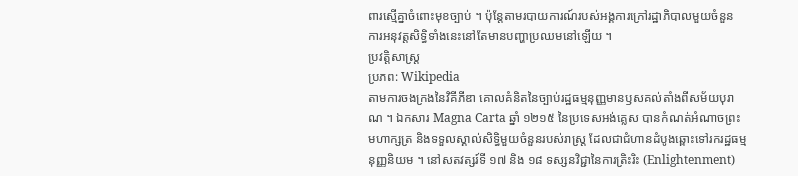ពារស្មើគ្នាចំពោះមុខច្បាប់ ។ ប៉ុន្តែតាមរបាយការណ៍របស់អង្គការក្រៅរដ្ឋាភិបាលមួយចំនួន ការអនុវត្តសិទ្ធិទាំងនេះនៅតែមានបញ្ហាប្រឈមនៅឡើយ ។
ប្រវត្តិសាស្ត្រ
ប្រភព: Wikipedia
តាមការចងក្រងនៃវិគីភីឌា គោលគំនិតនៃច្បាប់រដ្ឋធម្មនុញ្ញមានឫសគល់តាំងពីសម័យបុរាណ ។ ឯកសារ Magna Carta ឆ្នាំ ១២១៥ នៃប្រទេសអង់គ្លេស បានកំណត់អំណាចព្រះមហាក្សត្រ និងទទួលស្គាល់សិទ្ធិមួយចំនួនរបស់រាស្រ្ត ដែលជាជំហានដំបូងឆ្ពោះទៅរករដ្ឋធម្មនុញ្ញនិយម ។ នៅសតវត្សរ៍ទី ១៧ និង ១៨ ទស្សនវិជ្ជានៃការត្រិះរិះ (Enlightenment)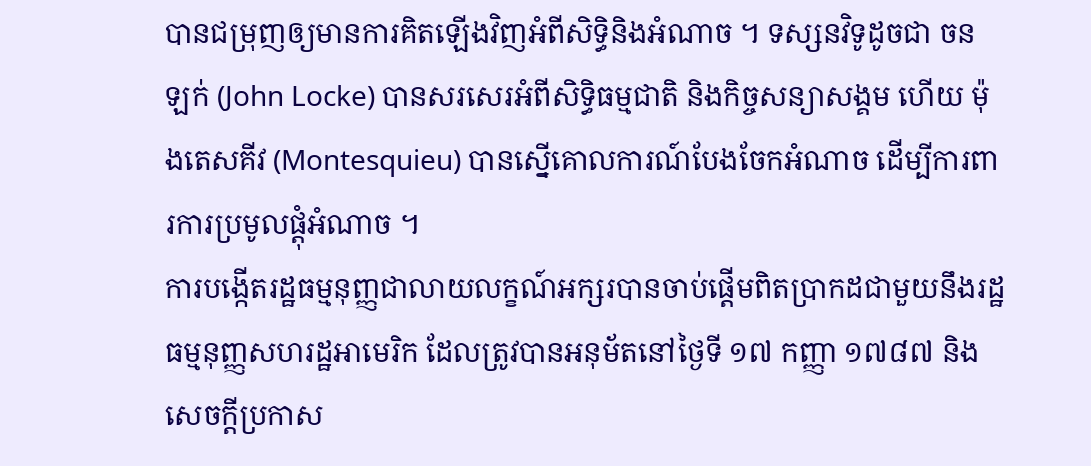បានជម្រុញឲ្យមានការគិតឡើងវិញអំពីសិទ្ធិនិងអំណាច ។ ទស្សនវិទូដូចជា ចន ឡក់ (John Locke) បានសរសេរអំពីសិទ្ធិធម្មជាតិ និងកិច្ចសន្យាសង្គម ហើយ ម៉ុងតេសគីវ (Montesquieu) បានស្នើគោលការណ៍បែងចែកអំណាច ដើម្បីការពារការប្រមូលផ្តុំអំណាច ។
ការបង្កើតរដ្ឋធម្មនុញ្ញជាលាយលក្ខណ៍អក្សរបានចាប់ផ្តើមពិតប្រាកដជាមួយនឹងរដ្ឋធម្មនុញ្ញសហរដ្ឋអាមេរិក ដែលត្រូវបានអនុម័តនៅថ្ងៃទី ១៧ កញ្ញា ១៧៨៧ និងសេចក្តីប្រកាស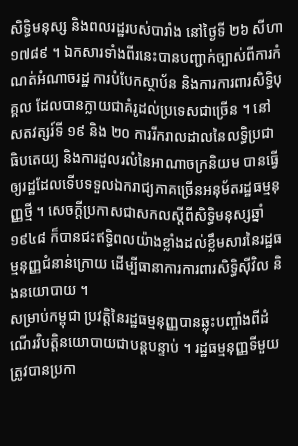សិទ្ធិមនុស្ស និងពលរដ្ឋរបស់បារាំង នៅថ្ងៃទី ២៦ សីហា ១៧៨៩ ។ ឯកសារទាំងពីរនេះបានបញ្ជាក់ច្បាស់ពីការកំណត់អំណាចរដ្ឋ ការបំបែកស្ថាប័ន និងការការពារសិទ្ធិបុគ្គល ដែលបានក្លាយជាគំរូដល់ប្រទេសជាច្រើន ។ នៅសតវត្សរ៍ទី ១៩ និង ២០ ការរីករាលដាលនៃលទ្ធិប្រជាធិបតេយ្យ និងការដួលរលំនៃអាណាចក្រនិយម បានធ្វើឲ្យរដ្ឋដែលទើបទទួលឯករាជ្យភាគច្រើនអនុម័តរដ្ឋធម្មនុញ្ញថ្មី ។ សេចក្តីប្រកាសជាសកលស្តីពីសិទ្ធិមនុស្សឆ្នាំ ១៩៤៨ ក៏បានជះឥទ្ធិពលយ៉ាងខ្លាំងដល់ខ្លឹមសារនៃរដ្ឋធម្មនុញ្ញជំនាន់ក្រោយ ដើម្បីធានាការការពារសិទ្ធិស៊ីវិល និងនយោបាយ ។
សម្រាប់កម្ពុជា ប្រវត្តិនៃរដ្ឋធម្មនុញ្ញបានឆ្លុះបញ្ចាំងពីដំណើរវិបត្តិនយោបាយជាបន្តបន្ទាប់ ។ រដ្ឋធម្មនុញ្ញទីមួយត្រូវបានប្រកា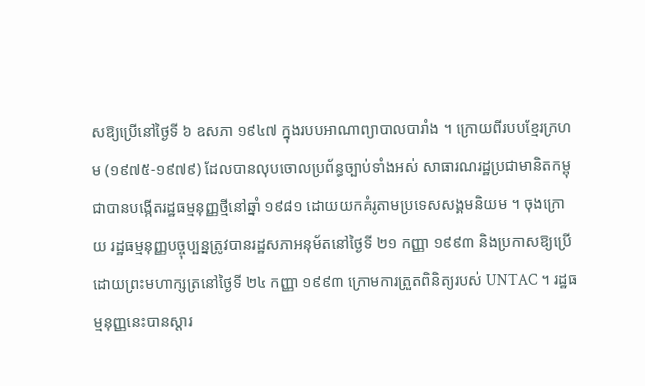សឱ្យប្រើនៅថ្ងៃទី ៦ ឧសភា ១៩៤៧ ក្នុងរបបអាណាព្យាបាលបារាំង ។ ក្រោយពីរបបខ្មែរក្រហម (១៩៧៥-១៩៧៩) ដែលបានលុបចោលប្រព័ន្ធច្បាប់ទាំងអស់ សាធារណរដ្ឋប្រជាមានិតកម្ពុជាបានបង្កើតរដ្ឋធម្មនុញ្ញថ្មីនៅឆ្នាំ ១៩៨១ ដោយយកគំរូតាមប្រទេសសង្គមនិយម ។ ចុងក្រោយ រដ្ឋធម្មនុញ្ញបច្ចុប្បន្នត្រូវបានរដ្ឋសភាអនុម័តនៅថ្ងៃទី ២១ កញ្ញា ១៩៩៣ និងប្រកាសឱ្យប្រើដោយព្រះមហាក្សត្រនៅថ្ងៃទី ២៤ កញ្ញា ១៩៩៣ ក្រោមការត្រួតពិនិត្យរបស់ UNTAC ។ រដ្ឋធម្មនុញ្ញនេះបានស្តារ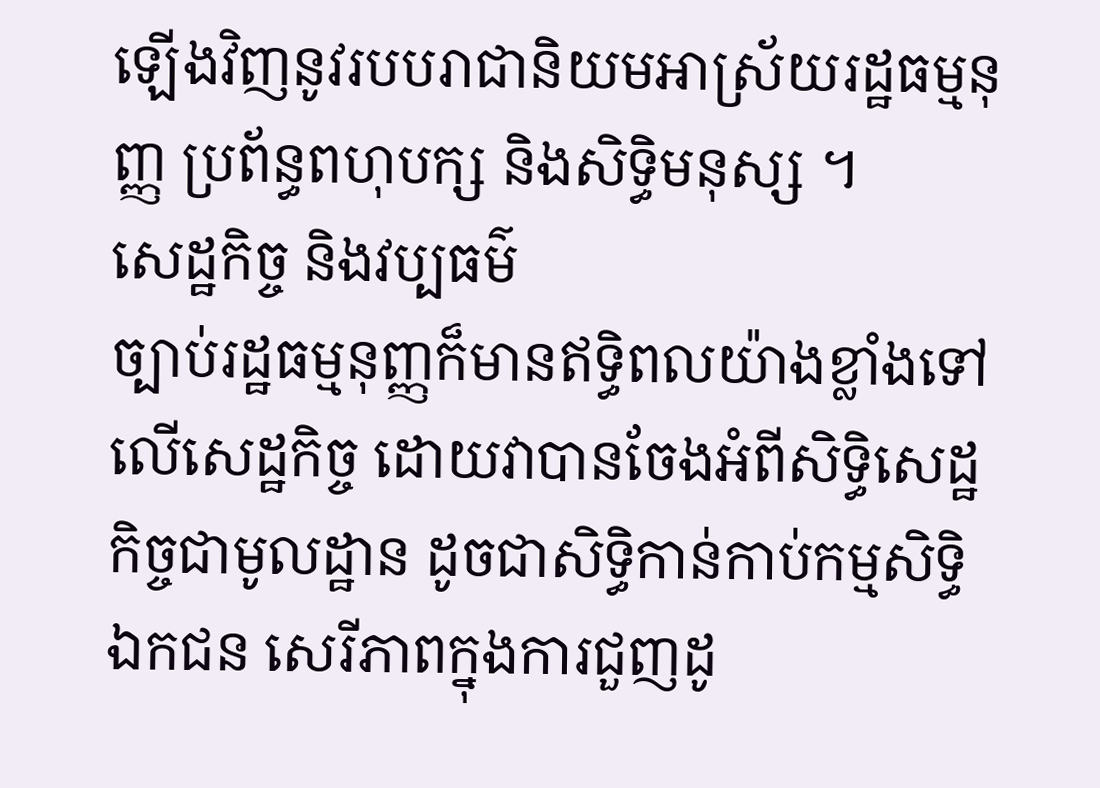ឡើងវិញនូវរបបរាជានិយមអាស្រ័យរដ្ឋធម្មនុញ្ញ ប្រព័ន្ធពហុបក្ស និងសិទ្ធិមនុស្ស ។
សេដ្ឋកិច្ច និងវប្បធម៌
ច្បាប់រដ្ឋធម្មនុញ្ញក៏មានឥទ្ធិពលយ៉ាងខ្លាំងទៅលើសេដ្ឋកិច្ច ដោយវាបានចែងអំពីសិទ្ធិសេដ្ឋកិច្ចជាមូលដ្ឋាន ដូចជាសិទ្ធិកាន់កាប់កម្មសិទ្ធិឯកជន សេរីភាពក្នុងការជួញដូ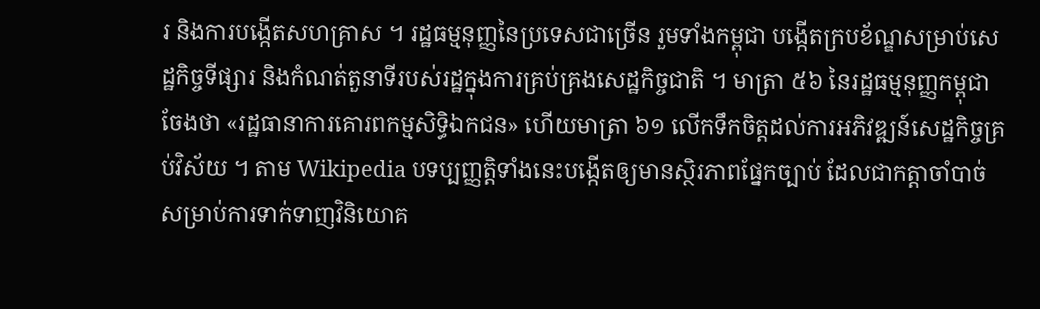រ និងការបង្កើតសហគ្រាស ។ រដ្ឋធម្មនុញ្ញនៃប្រទេសជាច្រើន រួមទាំងកម្ពុជា បង្កើតក្របខ័ណ្ឌសម្រាប់សេដ្ឋកិច្ចទីផ្សារ និងកំណត់តួនាទីរបស់រដ្ឋក្នុងការគ្រប់គ្រងសេដ្ឋកិច្ចជាតិ ។ មាត្រា ៥៦ នៃរដ្ឋធម្មនុញ្ញកម្ពុជាចែងថា «រដ្ឋធានាការគោរពកម្មសិទ្ធិឯកជន» ហើយមាត្រា ៦១ លើកទឹកចិត្តដល់ការអភិវឌ្ឍន៍សេដ្ឋកិច្ចគ្រប់វិស័យ ។ តាម Wikipedia បទប្បញ្ញត្តិទាំងនេះបង្កើតឲ្យមានស្ថិរភាពផ្នែកច្បាប់ ដែលជាកត្តាចាំបាច់សម្រាប់ការទាក់ទាញវិនិយោគ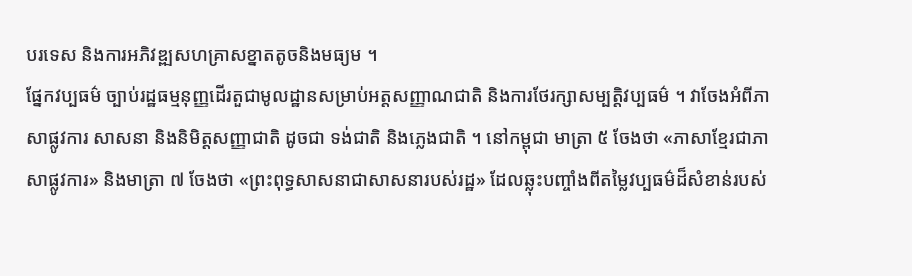បរទេស និងការអភិវឌ្ឍសហគ្រាសខ្នាតតូចនិងមធ្យម ។
ផ្នែកវប្បធម៌ ច្បាប់រដ្ឋធម្មនុញ្ញដើរតួជាមូលដ្ឋានសម្រាប់អត្តសញ្ញាណជាតិ និងការថែរក្សាសម្បត្តិវប្បធម៌ ។ វាចែងអំពីភាសាផ្លូវការ សាសនា និងនិមិត្តសញ្ញាជាតិ ដូចជា ទង់ជាតិ និងភ្លេងជាតិ ។ នៅកម្ពុជា មាត្រា ៥ ចែងថា «ភាសាខ្មែរជាភាសាផ្លូវការ» និងមាត្រា ៧ ចែងថា «ព្រះពុទ្ធសាសនាជាសាសនារបស់រដ្ឋ» ដែលឆ្លុះបញ្ចាំងពីតម្លៃវប្បធម៌ដ៏សំខាន់របស់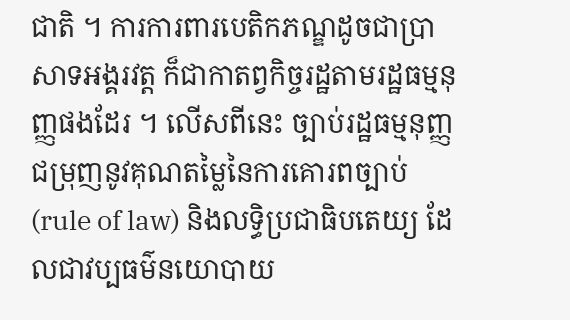ជាតិ ។ ការការពារបេតិកភណ្ឌដូចជាប្រាសាទអង្គរវត្ត ក៏ជាកាតព្វកិច្ចរដ្ឋតាមរដ្ឋធម្មនុញ្ញផងដែរ ។ លើសពីនេះ ច្បាប់រដ្ឋធម្មនុញ្ញជម្រុញនូវគុណតម្លៃនៃការគោរពច្បាប់ (rule of law) និងលទ្ធិប្រជាធិបតេយ្យ ដែលជាវប្បធម៌នយោបាយ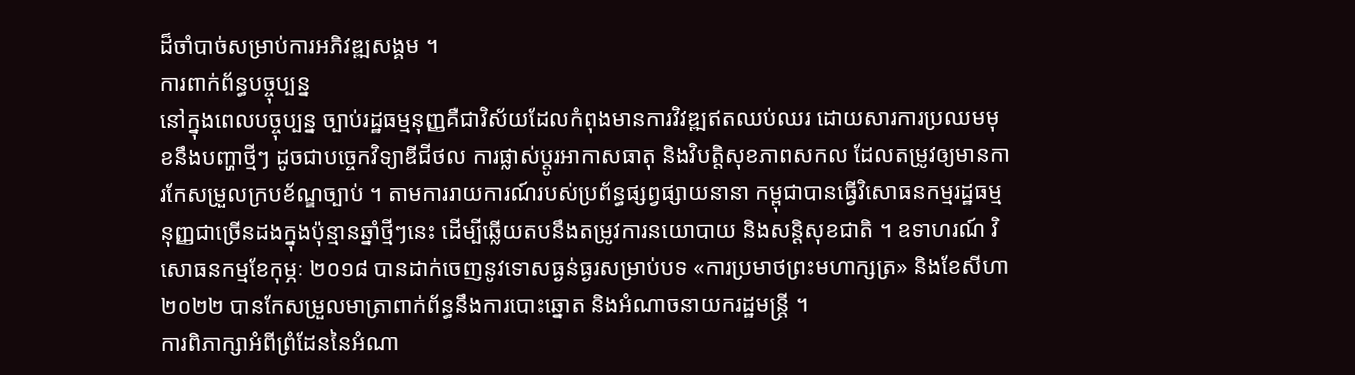ដ៏ចាំបាច់សម្រាប់ការអភិវឌ្ឍសង្គម ។
ការពាក់ព័ន្ធបច្ចុប្បន្ន
នៅក្នុងពេលបច្ចុប្បន្ន ច្បាប់រដ្ឋធម្មនុញ្ញគឺជាវិស័យដែលកំពុងមានការវិវឌ្ឍឥតឈប់ឈរ ដោយសារការប្រឈមមុខនឹងបញ្ហាថ្មីៗ ដូចជាបច្ចេកវិទ្យាឌីជីថល ការផ្លាស់ប្តូរអាកាសធាតុ និងវិបត្តិសុខភាពសកល ដែលតម្រូវឲ្យមានការកែសម្រួលក្របខ័ណ្ឌច្បាប់ ។ តាមការរាយការណ៍របស់ប្រព័ន្ធផ្សព្វផ្សាយនានា កម្ពុជាបានធ្វើវិសោធនកម្មរដ្ឋធម្មនុញ្ញជាច្រើនដងក្នុងប៉ុន្មានឆ្នាំថ្មីៗនេះ ដើម្បីឆ្លើយតបនឹងតម្រូវការនយោបាយ និងសន្តិសុខជាតិ ។ ឧទាហរណ៍ វិសោធនកម្មខែកុម្ភៈ ២០១៨ បានដាក់ចេញនូវទោសធ្ងន់ធ្ងរសម្រាប់បទ «ការប្រមាថព្រះមហាក្សត្រ» និងខែសីហា ២០២២ បានកែសម្រួលមាត្រាពាក់ព័ន្ធនឹងការបោះឆ្នោត និងអំណាចនាយករដ្ឋមន្ត្រី ។
ការពិភាក្សាអំពីព្រំដែននៃអំណា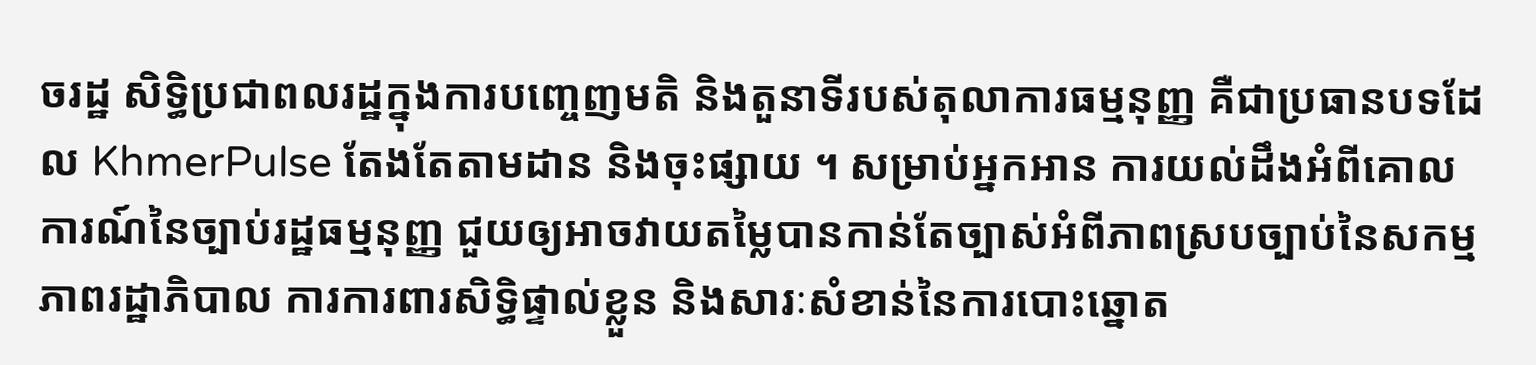ចរដ្ឋ សិទ្ធិប្រជាពលរដ្ឋក្នុងការបញ្ចេញមតិ និងតួនាទីរបស់តុលាការធម្មនុញ្ញ គឺជាប្រធានបទដែល KhmerPulse តែងតែតាមដាន និងចុះផ្សាយ ។ សម្រាប់អ្នកអាន ការយល់ដឹងអំពីគោលការណ៍នៃច្បាប់រដ្ឋធម្មនុញ្ញ ជួយឲ្យអាចវាយតម្លៃបានកាន់តែច្បាស់អំពីភាពស្របច្បាប់នៃសកម្មភាពរដ្ឋាភិបាល ការការពារសិទ្ធិផ្ទាល់ខ្លួន និងសារៈសំខាន់នៃការបោះឆ្នោត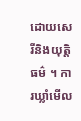ដោយសេរីនិងយុត្តិធម៌ ។ ការឃ្លាំមើល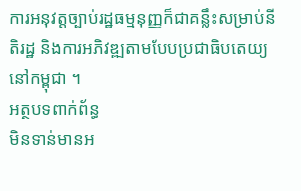ការអនុវត្តច្បាប់រដ្ឋធម្មនុញ្ញក៏ជាគន្លឹះសម្រាប់នីតិរដ្ឋ និងការអភិវឌ្ឍតាមបែបប្រជាធិបតេយ្យនៅកម្ពុជា ។
អត្ថបទពាក់ព័ន្ធ
មិនទាន់មានអ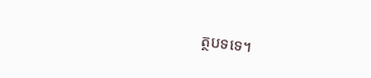ត្ថបទទេ។